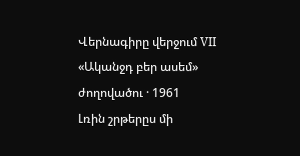Վերնագիրը վերջում VII
«Ականջդ բեր ասեմ» ժողովածու · 1961
Լռին շրթերըս մի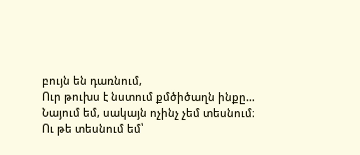բույն են դառնում,
Ուր թուխս է նստում քմծիծաղն ինքը…
Նայում եմ, սակայն ոչինչ չեմ տեսնում։
Ու թե տեսնում եմ՝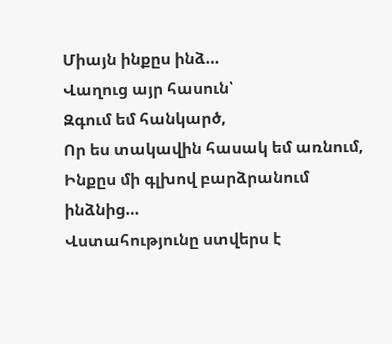Միայն ինքըս ինձ…
Վաղուց այր հասուն՝
Զգում եմ հանկարծ,
Որ ես տակավին հասակ եմ առնում,
Ինքըս մի գլխով բարձրանում ինձնից…
Վստահությունը ստվերս է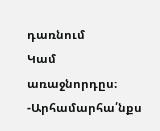դառնում
Կամ առաջնորդըս։
-Արհամարհա՛նքս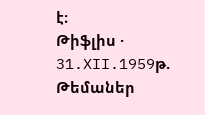է։
Թիֆլիս · 31.XII.1959թ.
Թեմաներ